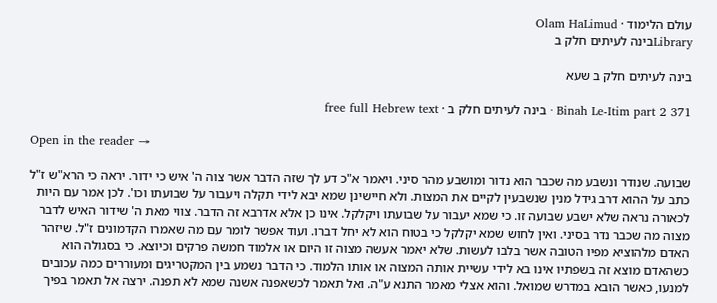עולם הלימוד · Olam HaLimud
Libraryבינה לעיתים חלק ב

בינה לעיתים חלק ב שעא

Binah Le-Itim part 2 371 · בינה לעיתים חלק ב · free full Hebrew text

Open in the reader →

שבועה. שנודר ונשבע מה שכבר הוא נדור ומושבע מהר סיני. ויאמר א"כ דע לך שזה הדבר אשר צוה ה' איש כי ידור. יראה כי הרא"ש ז"ל כתב על ההוא דרב גידל מנין שנשבעין לקיים את המצות. ולא חיישינן שמא יבא לידי תקלה ויעבור על שבועתו וכו'. לכן אמר עם היות לכאורה נראה שלא ישבע שבועה זו. כי שמא יעבור על שבועתו ויקלקל. אינו כן אלא אדרבא זה הדבר. צווי מאת ה' שידור האיש לדבר מצוה מה שכבר נדר בסיני. ואין לחוש שמא יקלקל כי בטוח הוא לא יחל דברו. ועוד אפשר לומר עם מה שאמרו הקדמונים ז"ל. שיזהר האדם מלהוציא מפיו הטובה אשר בלבו לעשות. שלא יאמר אעשה מצוה זו היום או אלמוד חמשה פרקים וכיוצא. כי בסגולה הוא כשהאדם מוצא זה בשפתיו אינו בא לידי עשיית אותה המצוה או אותו הלמוד. כי הדבר נשמע בין המקטריגים ומעוררים כמה עכובים למנעו, כאשר הובא במדרש שמואל. והוא אצלי מאמר התנא ע"ה. ואל תאמר לכשאפנה אשנה שמא לא תפנה. ירצה אל תאמר בפיך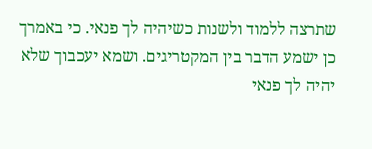שתרצה ללמוד ולשנות כשיהיה לך פנאי. כי באמרך כן ישמע הדבר בין המקטריגים. ושמא יעכבוך שלא יהיה לך פנאי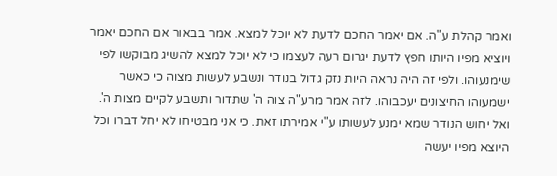ואמר קהלת ע"ה. אם יאמר החכם לדעת לא יוכל למצא. אמר בבאור אם החכם יאמר ויוציא מפיו היותו חפץ לדעת יגרום רעה לעצמו כי לא יוכל למצא להשיג מבוקשו לפי שימנעוהו. ולפי זה היה נראה היות נזק גדול בנודר ונשבע לעשות מצוה כי כאשר ישמעוהו החיצונים יעכבוהו. לזה אמר מרע"ה צוה ה' שתדור ותשבע לקיים מצות ה'. ואל יחוש הנודר שמא ימנע לעשותו ע"י אמירתו זאת. כי אני מבטיחו לא יחל דברו וכל היוצא מפיו יעשה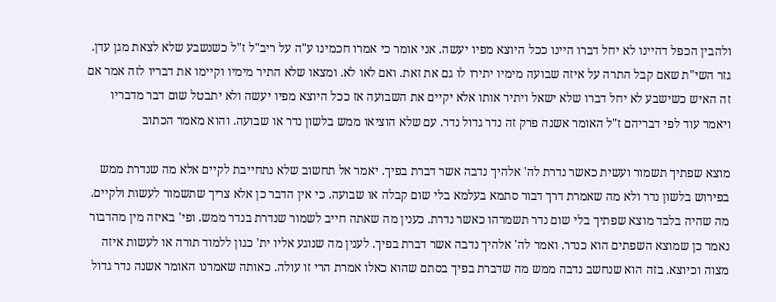ולהבין הכפל דהיינו לא יחל דברו היינו ככל היוצא מפיו יעשה. אני אומר כי אמרו חכמינו ע"ה על ריב"ל ז"ל כשנשבע שלא לצאת מגן עדן. גזר השי"ת שאם קבל התרה על איזה שבועה מימיו יתירו לו גם את זאת. ואם לאו לא. ומצאו שלא התיר מימיו וקיימו את דבריו לזה אמר אם זה האיש כשישבע לא יחל דברו שלא ישאל ויתיר אותו אלא יקיים את השבועה אז ככל היוצא מפיו יעשה ולא יתבטל שום דבר מדבריו ויאמר עוד לפי דבריהם ז"ל האומר אשנה פרק זה נדר גדול נדר. עם שלא הוציאו ממש בלשון נדר או שבועה. והוא מאמר הכתוב

מוצא שפתיך תשמור ועשית כאשר נדרת לה' אלהיך נדבה אשר דברת בפיך. יאמר אל תחשוב שלא נתחייבת לקיים אלא מה שנדרת ממש בפירוש בלשון נדר ולא מה שאמרת דרך דבור סתמא בעלמא בלי שום קבלה או שבועה. כי אין הדבר כן אלא צריך שתשמור לעשות ולקיים. מה שהיה בלבד מוצא שפתיך בלי שום נדר תשמרהו כאשר נדרת. כענין מה שאתה חייב לשמור שנדרת בנדר ממש. ופי' באיזה מין מהדבור נאמר כן שמוצא השפתים הוא כנדר. ואמר לה' אלהיך נדבה אשר דברת בפיך. לענין מה שנוגע אליו ית' כגון ללמוד תורה או לעשות איזה מצוה וכיוצא. בזה הוא שנחשב נדבה ממש מה שדברת בפיך בסתם שהוא כאלו אמרת הרי זו עולה. כאותה שאמרנו האומר אשנה נדר גדול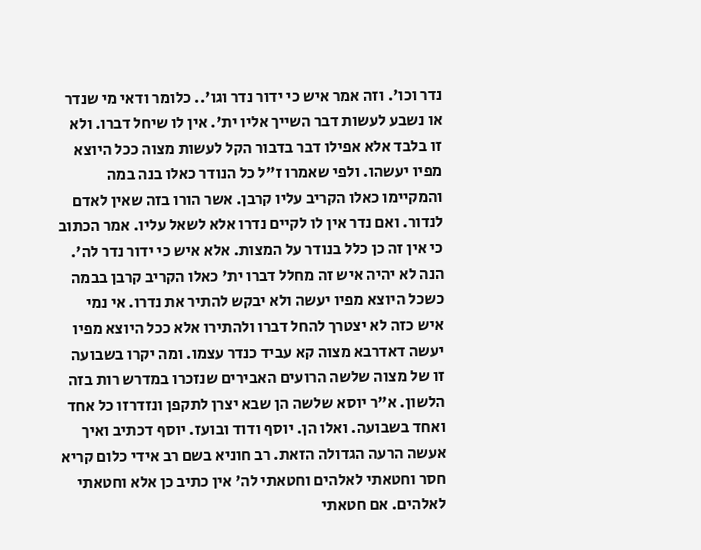נדר וכו'. וזה אמר איש כי ידור נדר וגו'.. כלומר ודאי מי שנדר או נשבע לעשות דבר השייך אליו ית'. אין לו שיחל דברו. ולא זו בלבד אלא אפילו דבר בדבור הקל לעשות מצוה ככל היוצא מפיו יעשהו. ולפי שאמרו ז"ל כל הנודר כאלו בנה במה והמקיימו כאלו הקריב עליו קרבן. אשר הורו בזה שאין לאדם לנדור. ואם נדר אין לו לקיים נדרו אלא לשאל עליו. אמר הכתוב כי אין זה כן כלל בנודר על המצות. אלא איש כי ידור נדר לה'. הנה לא יהיה איש זה מחלל דברו ית' כאלו הקריב קרבן בבמה כשכל היוצא מפיו יעשה ולא יבקש להתיר את נדרו. אי נמי איש כזה לא יצטרך להחל דברו ולהתירו אלא ככל היוצא מפיו יעשה דאדרבא מצוה קא עביד כנדר עצמו. ומה יקרו בשבועה זו של מצוה שלשה הרועים האבירים שנזכרו במדרש רות בזה הלשון. א"ר יוסא שלשה הן שבא יצרן לתקפן ונזדרזו כל אחד ואחד בשבועה. ואלו הן. יוסף ודוד ובועז. יוסף דכתיב ואיך אעשה הרעה הגדולה הזאת. רב חוניא בשם רב אידי כלום קריא חסר וחטאתי לאלהים וחטאתי לה' אין כתיב כן אלא וחטאתי לאלהים. אם חטאתי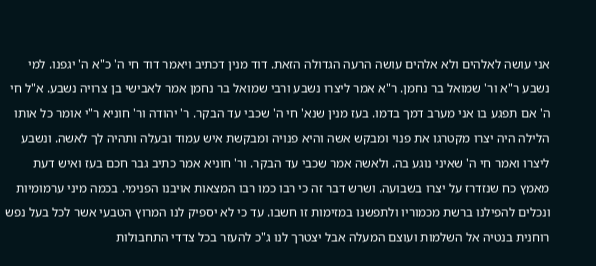אני עושה לאלהים ולא אלהים עושה הרעה הגדולה הזאת. דוד מנין דכתיב ויאמר דוד חי ה' כ"א ה' יגפנו. למי נשבע ר"א ור' שמואל בר נחמן. ר"א אמר ליצרו נשבע ורבי שמואל בר נחמן אמר לאבישי בן צרויה נשבע. א"ל חי ה' אם תפגע בו אני מערב דמך בדמו. בעז מנין שנא' חי ה' שכבי עד הבקר. ר' יהודה ור' חוניא ר"י אומר כל אותו הלילה היה יצרו מקטרגו את פנוי ומבקש אשה והיא פנויה ומבקשת איש עמוד ובעלה ותהיה לך לאשה. ונשבע ליצרו ואמר חי ה' שאיני נוגע בה. ולאשה אמר שכבי עד הבקר. ור' חוניא אמר כתיב גבר חכם בעז ואיש דעת מאמץ כח שנזדרז על יצרו בשבועה. ושרש דבר זה כי רבו כמו רבו המצאות אויבנו הפנימי. בכמה מיני ערמומיות ונכלים להפילנו ברשת מכמוריו ולתפשנו במזימות זו חשבו. עד כי לא יספיק לנו המרוץ הטבעי אשר לכל בעל נפש רוחנית בנטיה אל השלמות ועוצם המעלה אבל יצטרך לנו ג"כ להעזר בכל צדדי התחבולות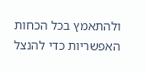ולהתאמץ בכל הכחות האפשריות כדי להנצל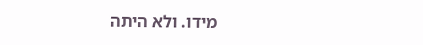מידו. ולא היתה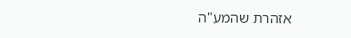אזהרת שהמע"ה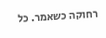רחוקה כשאמר. כל